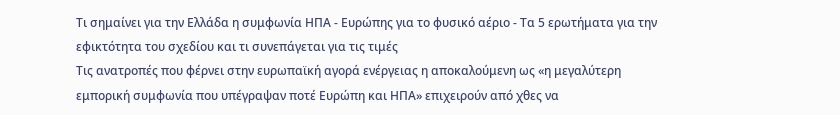Τι σημαίνει για την Ελλάδα η συμφωνία ΗΠΑ - Ευρώπης για το φυσικό αέριο - Τα 5 ερωτήματα για την εφικτότητα του σχεδίου και τι συνεπάγεται για τις τιμές
Τις ανατροπές που φέρνει στην ευρωπαϊκή αγορά ενέργειας η αποκαλούμενη ως «η μεγαλύτερη εμπορική συμφωνία που υπέγραψαν ποτέ Ευρώπη και ΗΠΑ» επιχειρούν από χθες να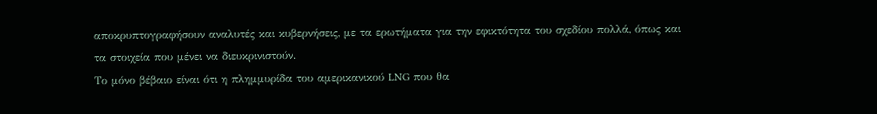αποκρυπτογραφήσουν αναλυτές και κυβερνήσεις, με τα ερωτήματα για την εφικτότητα του σχεδίου πολλά, όπως και τα στοιχεία που μένει να διευκρινιστούν.
Το μόνο βέβαιο είναι ότι η πλημμυρίδα του αμερικανικού LNG που θα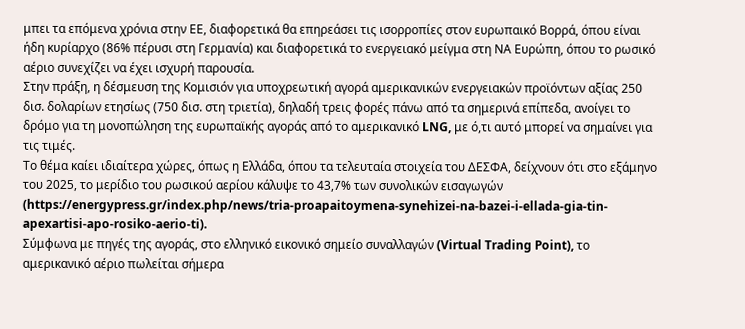μπει τα επόμενα χρόνια στην ΕΕ, διαφορετικά θα επηρεάσει τις ισορροπίες στον ευρωπαικό Βορρά, όπου είναι ήδη κυρίαρχο (86% πέρυσι στη Γερμανία) και διαφορετικά το ενεργειακό μείγμα στη ΝΑ Ευρώπη, όπου το ρωσικό αέριο συνεχίζει να έχει ισχυρή παρουσία.
Στην πράξη, η δέσμευση της Κομισιόν για υποχρεωτική αγορά αμερικανικών ενεργειακών προϊόντων αξίας 250 δισ. δολαρίων ετησίως (750 δισ. στη τριετία), δηλαδή τρεις φορές πάνω από τα σημερινά επίπεδα, ανοίγει το δρόμο για τη μονοπώληση της ευρωπαϊκής αγοράς από το αμερικανικό LNG, με ό,τι αυτό μπορεί να σημαίνει για τις τιμές.
Το θέμα καίει ιδιαίτερα χώρες, όπως η Ελλάδα, όπου τα τελευταία στοιχεία του ΔΕΣΦΑ, δείχνουν ότι στο εξάμηνο του 2025, το μερίδιο του ρωσικού αερίου κάλυψε το 43,7% των συνολικών εισαγωγών (https://energypress.gr/index.php/news/tria-proapaitoymena-synehizei-na-bazei-i-ellada-gia-tin-apexartisi-apo-rosiko-aerio-ti).
Σύμφωνα με πηγές της αγοράς, στο ελληνικό εικονικό σημείο συναλλαγών (Virtual Trading Point), το αμερικανικό αέριο πωλείται σήμερα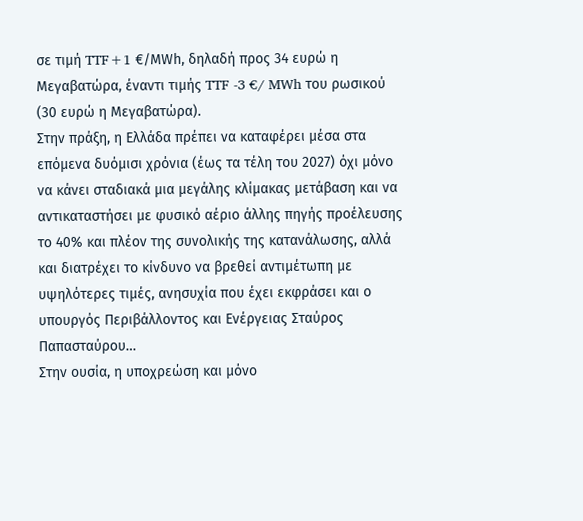σε τιμή TTF+1 €/ΜWh, δηλαδή προς 34 ευρώ η Μεγαβατώρα, έναντι τιμής TTF -3 €/ MWh του ρωσικού (30 ευρώ η Μεγαβατώρα).
Στην πράξη, η Ελλάδα πρέπει να καταφέρει μέσα στα επόμενα δυόμισι χρόνια (έως τα τέλη του 2027) όχι μόνο να κάνει σταδιακά μια μεγάλης κλίμακας μετάβαση και να αντικαταστήσει με φυσικό αέριο άλλης πηγής προέλευσης το 40% και πλέον της συνολικής της κατανάλωσης, αλλά και διατρέχει το κίνδυνο να βρεθεί αντιμέτωπη με υψηλότερες τιμές, ανησυχία που έχει εκφράσει και ο υπουργός Περιβάλλοντος και Ενέργειας Σταύρος Παπασταύρου…
Στην ουσία, η υποχρεώση και μόνο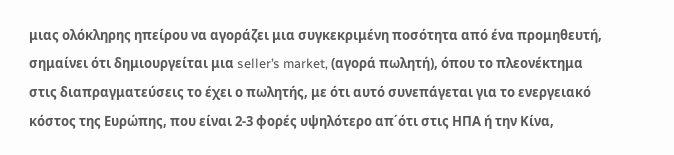μιας ολόκληρης ηπείρου να αγοράζει μια συγκεκριμένη ποσότητα από ένα προμηθευτή, σημαίνει ότι δημιουργείται μια seller’s market, (αγορά πωλητή), όπου το πλεονέκτημα στις διαπραγματεύσεις το έχει ο πωλητής, με ότι αυτό συνεπάγεται για το ενεργειακό κόστος της Ευρώπης, που είναι 2-3 φορές υψηλότερο απ΄ότι στις ΗΠΑ ή την Κίνα,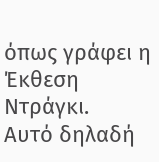όπως γράφει η Έκθεση Ντράγκι.
Αυτό δηλαδή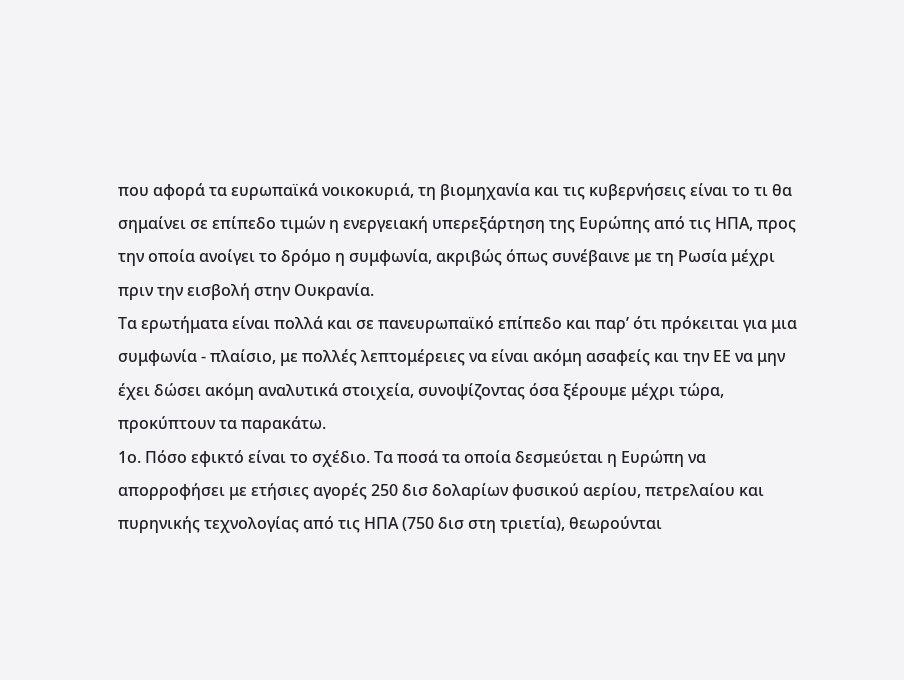που αφορά τα ευρωπαϊκά νοικοκυριά, τη βιομηχανία και τις κυβερνήσεις είναι το τι θα σημαίνει σε επίπεδο τιμών η ενεργειακή υπερεξάρτηση της Ευρώπης από τις ΗΠΑ, προς την οποία ανοίγει το δρόμο η συμφωνία, ακριβώς όπως συνέβαινε με τη Ρωσία μέχρι πριν την εισβολή στην Ουκρανία.
Τα ερωτήματα είναι πολλά και σε πανευρωπαϊκό επίπεδο και παρ’ ότι πρόκειται για μια συμφωνία - πλαίσιο, με πολλές λεπτομέρειες να είναι ακόμη ασαφείς και την ΕΕ να μην έχει δώσει ακόμη αναλυτικά στοιχεία, συνοψίζοντας όσα ξέρουμε μέχρι τώρα, προκύπτουν τα παρακάτω.
1ο. Πόσο εφικτό είναι το σχέδιο. Τα ποσά τα οποία δεσμεύεται η Ευρώπη να απορροφήσει με ετήσιες αγορές 250 δισ δολαρίων φυσικού αερίου, πετρελαίου και πυρηνικής τεχνολογίας από τις ΗΠΑ (750 δισ στη τριετία), θεωρούνται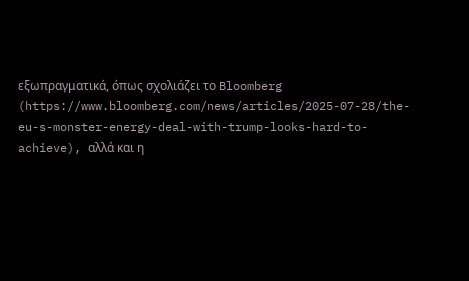εξωπραγματικά, όπως σχολιάζει το Bloomberg (https://www.bloomberg.com/news/articles/2025-07-28/the-eu-s-monster-energy-deal-with-trump-looks-hard-to-achieve), αλλά και η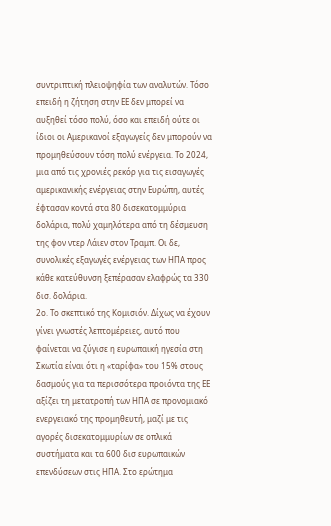συντριπτική πλειοψηφία των αναλυτών. Τόσο επειδή η ζήτηση στην ΕΕ δεν μπορεί να αυξηθεί τόσο πολύ, όσο και επειδή ούτε οι ίδιοι οι Αμερικανοί εξαγωγείς δεν μπορούν να προμηθεύσουν τόση πολύ ενέργεια. Το 2024, μια από τις χρονιές ρεκόρ για τις εισαγωγές αμερικανικής ενέργειας στην Ευρώπη, αυτές έφτασαν κοντά στα 80 δισεκατομμύρια δολάρια, πολύ χαμηλότερα από τη δέσμευση της φον ντερ Λάιεν στον Τραμπ. Οι δε, συνολικές εξαγωγές ενέργειας των ΗΠΑ προς κάθε κατεύθυνση ξεπέρασαν ελαφρώς τα 330 δισ. δολάρια.
2ο. Το σκεπτικό της Κομισιόν. Δίχως να έχουν γίνει γνωστές λεπτομέρειες, αυτό που φαίνεται να ζύγισε η ευρωπαική ηγεσία στη Σκωτία είναι ότι η «ταρίφα» του 15% στους δασμούς για τα περισσότερα προιόντα της ΕΕ αξίζει τη μετατροπή των ΗΠΑ σε προνομιακό ενεργειακό της προμηθευτή, μαζί με τις αγορές δισεκατομμυρίων σε οπλικά συστήματα και τα 600 δισ ευρωπαικών επενδύσεων στις ΗΠΑ. Στο ερώτημα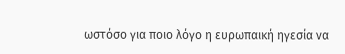ωστόσο για ποιο λόγο η ευρωπαική ηγεσία να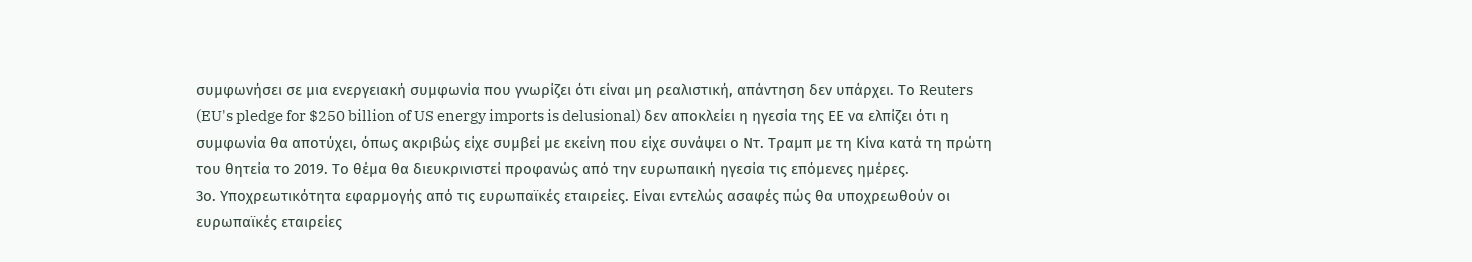συμφωνήσει σε μια ενεργειακή συμφωνία που γνωρίζει ότι είναι μη ρεαλιστική, απάντηση δεν υπάρχει. Το Reuters (EU's pledge for $250 billion of US energy imports is delusional) δεν αποκλείει η ηγεσία της ΕΕ να ελπίζει ότι η συμφωνία θα αποτύχει, όπως ακριβώς είχε συμβεί με εκείνη που είχε συνάψει ο Ντ. Τραμπ με τη Κίνα κατά τη πρώτη του θητεία το 2019. Το θέμα θα διευκρινιστεί προφανώς από την ευρωπαική ηγεσία τις επόμενες ημέρες.
3ο. Υποχρεωτικότητα εφαρμογής από τις ευρωπαϊκές εταιρείες. Είναι εντελώς ασαφές πώς θα υποχρεωθούν οι ευρωπαϊκές εταιρείες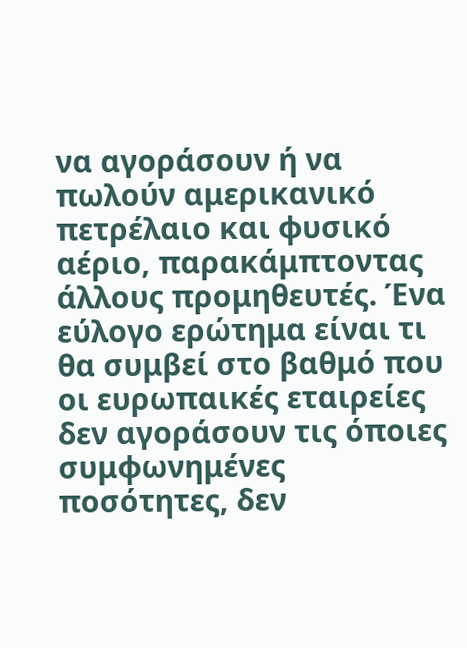να αγοράσουν ή να πωλούν αμερικανικό πετρέλαιο και φυσικό αέριο, παρακάμπτοντας άλλους προμηθευτές. Ένα εύλογο ερώτημα είναι τι θα συμβεί στο βαθμό που οι ευρωπαικές εταιρείες δεν αγοράσουν τις όποιες συμφωνημένες ποσότητες, δεν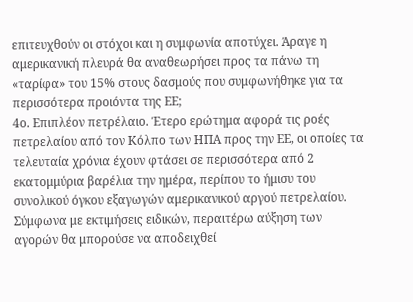επιτευχθούν οι στόχοι και η συμφωνία αποτύχει. Άραγε η αμερικανική πλευρά θα αναθεωρήσει προς τα πάνω τη «ταρίφα» του 15% στους δασμούς που συμφωνήθηκε για τα περισσότερα προιόντα της ΕΕ;
4ο. Επιπλέον πετρέλαιο. Έτερο ερώτημα αφορά τις ροές πετρελαίου από τον Κόλπο των ΗΠΑ προς την ΕΕ, οι οποίες τα τελευταία χρόνια έχουν φτάσει σε περισσότερα από 2 εκατομμύρια βαρέλια την ημέρα, περίπου το ήμισυ του συνολικού όγκου εξαγωγών αμερικανικού αργού πετρελαίου. Σύμφωνα με εκτιμήσεις ειδικών, περαιτέρω αύξηση των αγορών θα μπορούσε να αποδειχθεί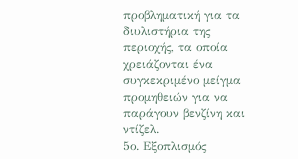προβληματική για τα διυλιστήρια της περιοχής, τα οποία χρειάζονται ένα συγκεκριμένο μείγμα προμηθειών για να παράγουν βενζίνη και ντίζελ.
5ο. Εξοπλισμός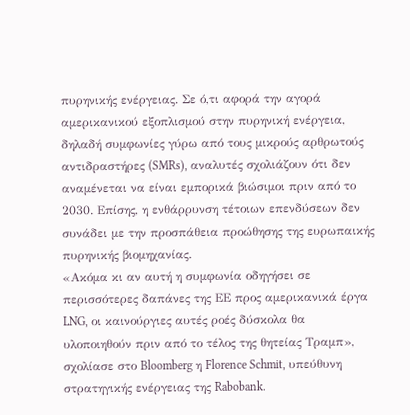πυρηνικής ενέργειας. Σε ό,τι αφορά την αγορά αμερικανικού εξοπλισμού στην πυρηνική ενέργεια, δηλαδή συμφωνίες γύρω από τους μικρούς αρθρωτούς αντιδραστήρες (SMRs), αναλυτές σχολιάζουν ότι δεν αναμένεται να είναι εμπορικά βιώσιμοι πριν από το 2030. Επίσης, η ενθάρρυνση τέτοιων επενδύσεων δεν συνάδει με την προσπάθεια προώθησης της ευρωπαικής πυρηνικής βιομηχανίας.
«Ακόμα κι αν αυτή η συμφωνία οδηγήσει σε περισσότερες δαπάνες της ΕΕ προς αμερικανικά έργα LNG, οι καινούργιες αυτές ροές δύσκολα θα υλοποιηθούν πριν από το τέλος της θητείας Τραμπ», σχολίασε στο Bloomberg η Florence Schmit, υπεύθυνη στρατηγικής ενέργειας της Rabobank.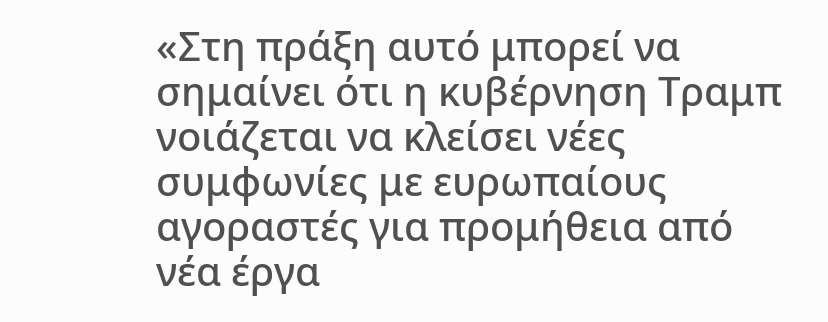«Στη πράξη αυτό μπορεί να σημαίνει ότι η κυβέρνηση Τραμπ νοιάζεται να κλείσει νέες συμφωνίες με ευρωπαίους αγοραστές για προμήθεια από νέα έργα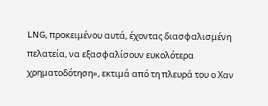LNG, προκειμένου αυτά, έχοντας διασφαλισμένη πελατεία, να εξασφαλίσουν ευκολότερα χρηματοδότηση», εκτιμά από τη πλευρά του ο Χαν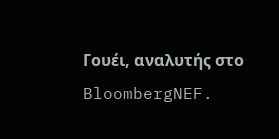Γουέι, αναλυτής στο BloombergNEF.